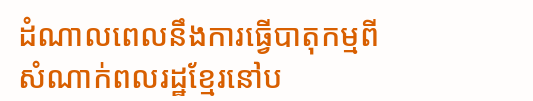ដំណាលពេលនឹងការធ្វើបាតុកម្មពីសំណាក់ពលរដ្ឋខ្មែរនៅប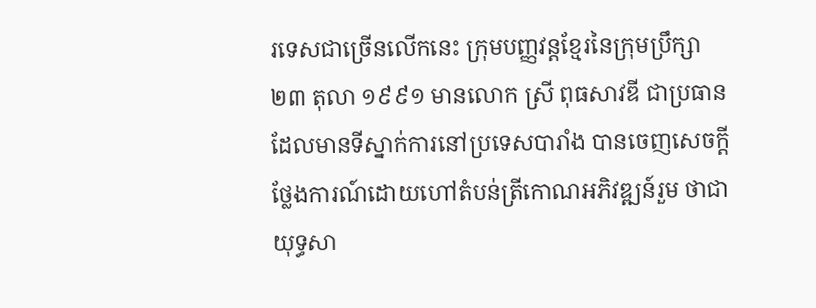រទេសជាច្រើនលើកនេះ ក្រុមបញ្ញវន្តខ្មែរនៃក្រុមប្រឹក្សា ២៣ តុលា ១៩៩១ មានលោក ស្រី ពុធសាវឌី ជាប្រធាន ដែលមានទីស្នាក់ការនៅប្រទេសបារាំង បានចេញសេចក្តីថ្លែងការណ៍ដោយហៅតំបន់ត្រីកោណអភិវឌ្ឍន៍រួម ថាជាយុទ្ធសា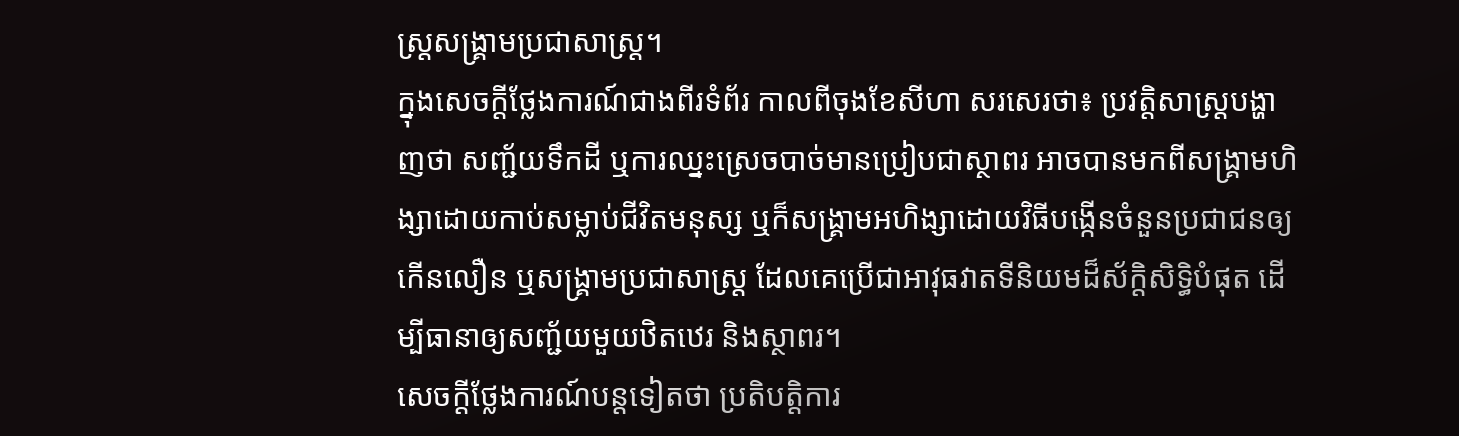ស្ត្រសង្គ្រាមប្រជាសាស្ត្រ។
ក្នុងសេចក្តីថ្លែងការណ៍ជាងពីរទំព័រ កាលពីចុងខែសីហា សរសេរថា៖ ប្រវត្តិសាស្ត្របង្ហាញថា សញ្ជ័យទឹកដី ឬការឈ្នះស្រេចបាច់មានប្រៀបជាស្ថាពរ អាចបានមកពីសង្គ្រាមហិង្សាដោយកាប់សម្លាប់ជីវិតមនុស្ស ឬក៏សង្គ្រាមអហិង្សាដោយវិធីបង្កើនចំនួនប្រជាជនឲ្យកើនលឿន ឬសង្គ្រាមប្រជាសាស្ត្រ ដែលគេប្រើជាអាវុធវាតទីនិយមដ៏ស័ក្តិសិទ្ធិបំផុត ដើម្បីធានាឲ្យសញ្ជ័យមួយឋិតឋេរ និងស្ថាពរ។
សេចក្តីថ្លែងការណ៍បន្តទៀតថា ប្រតិបត្តិការ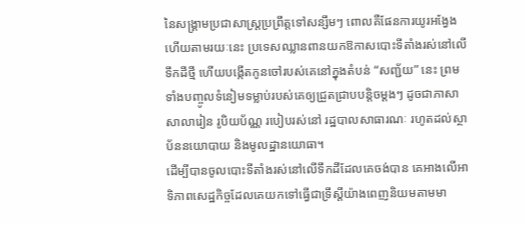នៃសង្គ្រាមប្រជាសាស្ត្រប្រព្រឹត្តទៅសន្សឹមៗ ពោលគឺផែនការយូរអង្វែង ហើយតាមរយៈនេះ ប្រទេសឈ្លានពានយកឱកាសបោះទីតាំងរស់នៅលើទឹកដីថ្មី ហើយបង្កើតកូនចៅរបស់គេនៅក្នុងតំបន់ “សញ្ជ័យ” នេះ ព្រមទាំងបញ្ចូលទំនៀមទម្លាប់របស់គេឲ្យជ្រួតជ្រាបបន្តិចម្តងៗ ដូចជាភាសា សាលារៀន រូបិយប័ណ្ណ របៀបរស់នៅ រដ្ឋបាលសាធារណៈ រហូតដល់ស្ថាប័ននយោបាយ និងមូលដ្ឋានយោធា។
ដើម្បីបានចូលបោះទីតាំងរស់នៅលើទឹកដីដែលគេចង់បាន គេអាងលើអាទិភាពសេដ្ឋកិច្ចដែលគេយកទៅធ្វើជាទ្រឹស្ដីយ៉ាងពេញនិយមតាមមា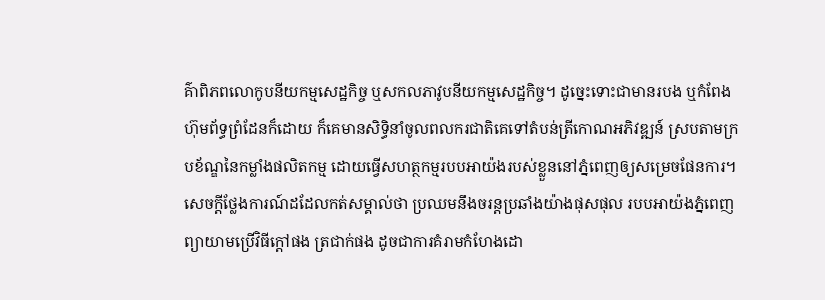គ៌ាពិភពលោកូបនីយកម្មសេដ្ឋកិច្ច ឬសកលភាវូបនីយកម្មសេដ្ឋកិច្ច។ ដូច្នេះទោះជាមានរបង ឬកំពែងហ៊ុមព័ទ្ធព្រំដែនក៏ដោយ ក៏គេមានសិទ្ធិនាំចូលពលករជាតិគេទៅតំបន់ត្រីកោណអភិវឌ្ឍន៍ ស្របតាមក្របខ័ណ្ឌនៃកម្លាំងផលិតកម្ម ដោយធ្វើសហត្ថកម្មរបបអាយ៉ងរបស់ខ្លួននៅភ្នំពេញឲ្យសម្រេចផែនការ។
សេចក្តីថ្លែងការណ៍ដដែលកត់សម្គាល់ថា ប្រឈមនឹងចរន្តប្រឆាំងយ៉ាងផុសផុល របបអាយ៉ងភ្នំពេញព្យាយាមប្រើវិធីក្តៅផង ត្រជាក់ផង ដូចជាការគំរាមកំហែងដោ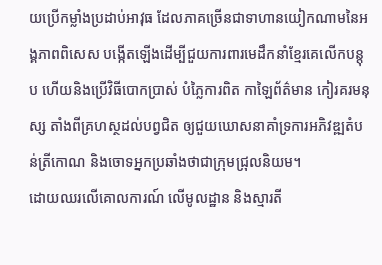យប្រើកម្លាំងប្រដាប់អាវុធ ដែលភាគច្រើនជាទាហានយៀកណាមនៃអង្គភាពពិសេស បង្កើតឡើងដើម្បីជួយការពារមេដឹកនាំខ្មែរគេលើកបន្តុប ហើយនិងប្រើវិធីបោកប្រាស់ បំភ្លៃការពិត កាឡៃព័ត៌មាន កៀរគរមនុស្ស តាំងពីគ្រហស្ថដល់បព្វជិត ឲ្យជួយឃោសនាគាំទ្រការអភិវឌ្ឍតំបន់ត្រីកោណ និងចោទអ្នកប្រឆាំងថាជាក្រុមជ្រុលនិយម។
ដោយឈរលើគោលការណ៍ លើមូលដ្ឋាន និងស្មារតី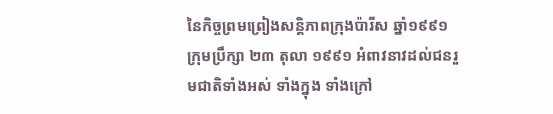នៃកិច្ចព្រមព្រៀងសន្តិភាពក្រុងប៉ារីស ឆ្នាំ១៩៩១ ក្រុមប្រឹក្សា ២៣ តុលា ១៩៩១ អំពាវនាវដល់ជនរួមជាតិទាំងអស់ ទាំងក្នុង ទាំងក្រៅ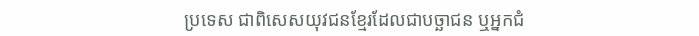ប្រទេស ជាពិសេសយុវជនខ្មែរដែលជាបច្ឆាជន ឬអ្នកជំ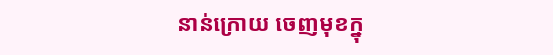នាន់ក្រោយ ចេញមុខក្នុ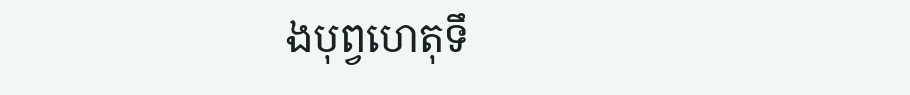ងបុព្វហេតុទឹ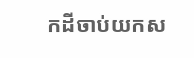កដីចាប់យកស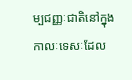ម្បជញ្ញៈជាតិនៅក្នុងកាលៈទេសៈដែល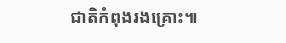ជាតិកំពុងរងគ្រោះ៕